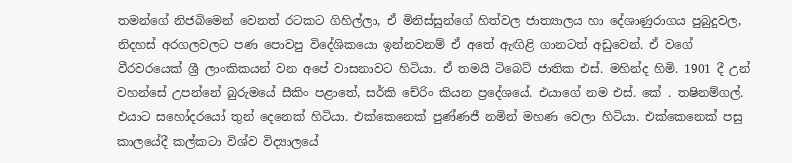තමන්ගේ නිජබිමෙන් වෙනත් රටකට ගිහිල්ලා, ඒ මිනිස්සුන්ගේ හිත්වල ජාත්‍යාලය හා දේශාණුරාගය පුබුදුවල, නිදහස් අරගලවලට පණ පොවපු විදේශිකයො ඉන්නවනම් ඒ අතේ ඇඟිළි ගානටත් අඩුවෙන්. ඒ වගේ වීරවරයෙක් ශ්‍රී ලාංකිකයන් වන අපේ වාසනාවට හිටියා. ඒ තමයි ටිබෙට් ජාතික එස්. මහින්ද හිමි. 1901 දී උන් වහන්සේ උපන්නේ බුරුමයේ සීකිං පළාතේ, සර්කි චේරිං කියන ප්‍රදේශයේ. එයාගේ නම එස්. කේ . තෂිනම්ගල්. එයාට සහෝදරයෝ තුන් දෙනෙක් හිටියා. එක්කෙනෙක් පුණ්ණජී නමින් මහණ වෙලා හිටියා. එක්කෙනෙක් පසු කාලයේදී කල්කටා විශ්ව විද්‍යාලයේ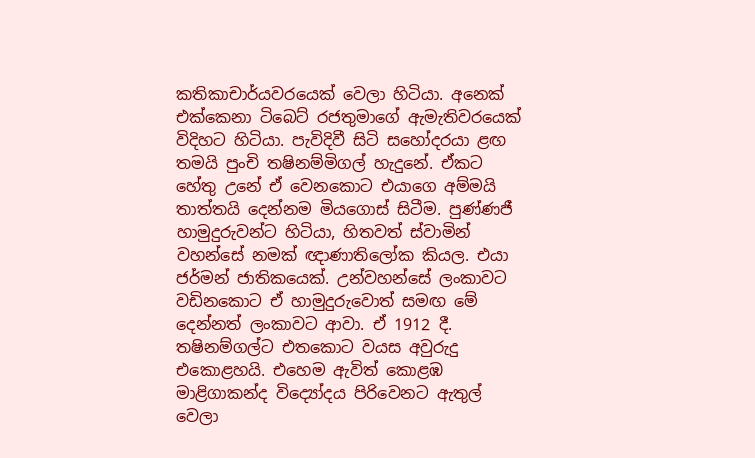කතිකාචාර්යවරයෙක් වෙලා හිටියා. අනෙක් එක්කෙනා ටිබෙට් රජතුමාගේ ඇමැතිවරයෙක් විදිහට හිටියා. පැවිදිවී සිටි සහෝදරයා ළඟ තමයි පුංචි තෂිනම්මිගල් හැදුනේ. ඒකට හේතු උනේ ඒ වෙනකොට එයාගෙ අම්මයි තාත්තයි දෙන්නම මියගොස් සිටීම. පුණ්ණජී හාමුදුරුවන්ට හිටියා, හිතවත් ස්වාමින් වහන්සේ නමක් ඥාණාතිලෝක කියල. එයා ජර්මන් ජාතිකයෙක්. උන්වහන්සේ ලංකාවට වඩිනකොට ඒ හාමුදුරුවොත් සමඟ මේ දෙන්නත් ලංකාවට ආවා. ඒ 1912 දී. තෂිනම්ගල්ට එතකොට වයස අවුරුදු එකොළහයි. එහෙම ඇවිත් කොළඹ මාළිගාකන්ද විද්‍යෝදය පිරිවෙනට ඇතුල් වෙලා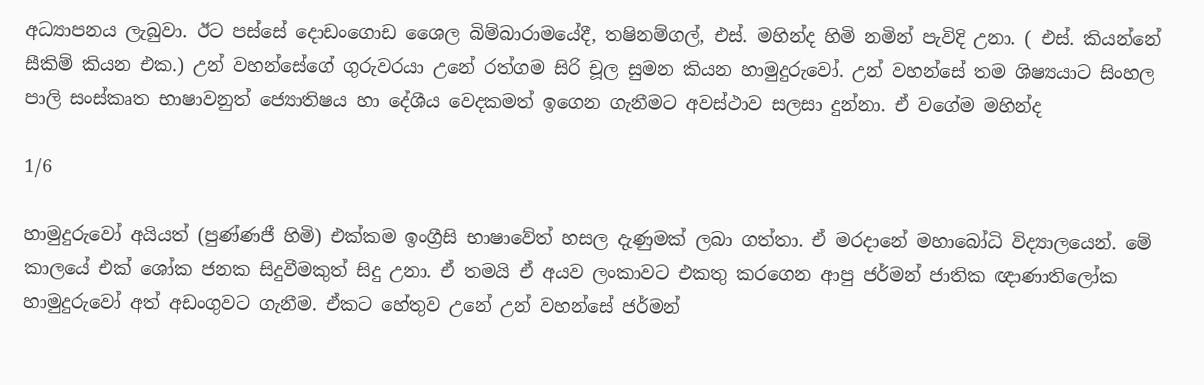අධ්‍යාපනය ලැබුවා. ඊට පස්සේ දොඩංගොඩ ශෛල බිම්බාරාමයේදී, තෂිනම්ගල්, එස්. මහින්ද හිමි නමින් පැවිදි උනා. ( එස්. කියන්නේ සීකිම් කියන එක.) උන් වහන්සේගේ ගුරුවරයා උනේ රත්ගම සිරි චූල සුමන කියන හාමුදුරුවෝ. උන් වහන්සේ තම ශිෂ්‍යයාට සිංහල පාලි සංස්කෘත භාෂාවනුත් ජ්‍යොතිෂය හා දේශීය වෙදකමත් ඉගෙන ගැනීමට අවස්ථාව සලසා දුන්නා. ඒ වගේම මහින්ද

1/6

හාමුදුරුවෝ අයියත් (පුණ්ණජී හිමි) එක්කම ඉංග්‍රීසි භාෂාවේත් හසල දැණුමක් ලබා ගත්තා. ඒ මරදානේ මහාබෝධි විද්‍යාලයෙන්. මේ කාලයේ එක් ශෝක ජනක සිදුවීමකුත් සිදු උනා. ඒ තමයි ඒ අයව ලංකාවට එකතු කරගෙන ආපු ජර්මන් ජාතික ඥාණාතිලෝක හාමුදුරුවෝ අත් අඩංගුවට ගැනීම. ඒකට හේතුව උනේ උන් වහන්සේ ජර්මන්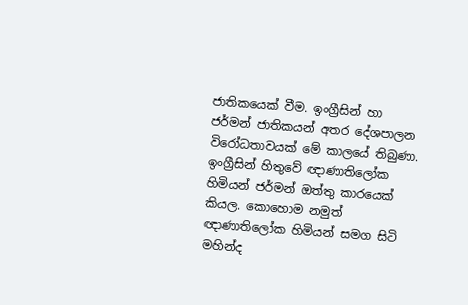ජාතිකයෙක් වීම. ඉංග්‍රීසින් හා ජර්මන් ජාතිකයන් අතර දේශපාලන විරෝධතාවයක් මේ කාලයේ තිබුණා. ඉංග්‍රීසින් හිතුවේ ඥාණාතිලෝක හිමියන් ජර්මන් ඔත්තු කාරයෙක් කියල. කොහොම නමුත් ඥාණාතිලෝක හිමියන් සමග සිටි මහින්ද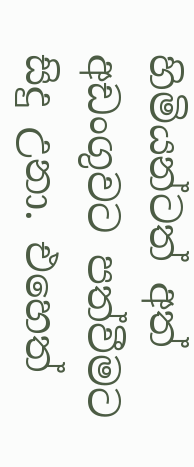හිමියන්ටත් අත් අඩංගුවට පත්වීමට සිදු උනා. එහෙත්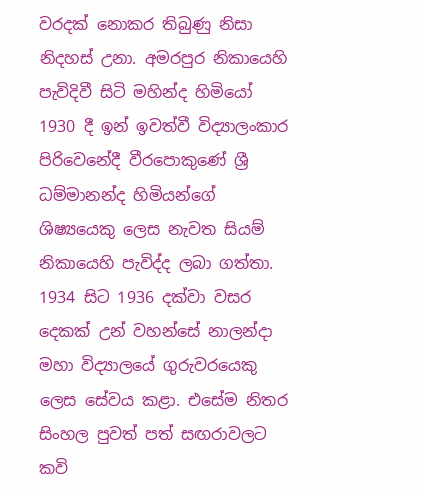වරදක් නොකර තිබුණු නිසා නිදහස් උනා. අමරපුර නිකායෙහි පැවිදිවී සිටි මහින්ද හිමියෝ 1930 දී ඉන් ඉවත්වී විද්‍යාලංකාර පිරිවෙනේදී වීරපොකුණේ ශ්‍රී ධම්මානන්ද හිමියන්ගේ ශිෂ්‍යයෙකු ලෙස නැවත සියම් නිකායෙහි පැවිද්ද ලබා ගත්තා. 1934 සිට 1936 දක්වා වසර දෙකක් උන් වහන්සේ නාලන්දා මහා විද්‍යාලයේ ගුරුවරයෙකු ලෙස සේවය කළා. එසේම නිතර සිංහල පුවත් පත් සඟරාවලට කවි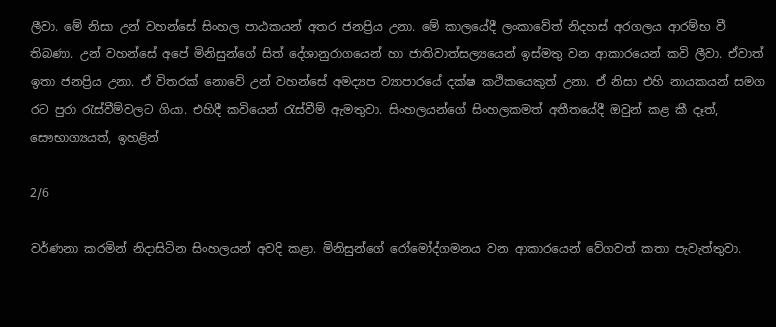ලීවා. මේ නිසා උන් වහන්සේ සිංහල පාඨකයන් අතර ජනප්‍රිය උනා. මේ කාලයේදී ලංකාවේත් නිදහස් අරගලය ආරම්භ වී තිබණා. උන් වහන්සේ අපේ මිනිසුන්ගේ සිත් දේශානුරාගයෙන් හා ජාතිවාත්සල්‍යයෙන් ඉස්මතු වන ආකාරයෙන් කවි ලීවා. ඒවාත් ඉතා ජනප්‍රිය උනා. ඒ විතරක් නොවේ උන් වහන්සේ අමද්‍යප ව්‍යාපාරයේ දක්ෂ කථිකයෙකුත් උනා. ඒ නිසා එහි නායකයන් සමග රට පුරා රැස්වීම්වලට ගියා. එහිදී කවියෙන් රැස්වීම් ඇමතුවා. සිංහලයන්ගේ සිංහලකමත් අතීතයේදී ඔවුන් කළ කී දෑත්, සෞභාග්‍යයත්, ඉහළින්

2/6

වර්ණනා කරමින් නිදාසිටින සිංහලයන් අවදි කළා. මිනිසුන්ගේ රෝමෝද්ගමනය වන ආකාරයෙන් වේගවත් කතා පැවැත්තුවා.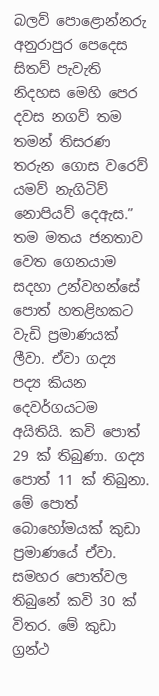බලව් පොළොන්නරු අනුරාපුර පෙදෙස සිතව් පැවැති නිදහස මෙහි පෙර දවස නගව් තම තමන් තිසරණ තරුන ගොස වරෙව් යමව් නැගිටිව් නොපියව් දෙඇස.” තම මතය ජනතාව වෙත ගෙනයාම සදහා උන්වහන්සේ පොත් හතළිහකට වැඩි ප්‍රමාණයක් ලීවා. ඒවා ගද්‍ය පද්‍ය කියන දෙවර්ගයටම අයිතියි. කවි පොත් 29 ක් තිබුණා. ගද්‍ය පොත් 11 ක් තිබුනා. මේ පොත් බොහෝමයක් කුඩා ප්‍රමාණයේ ඒවා. සමහර පොත්වල තිබුනේ කවි 30 ක් විතර. මේ කුඩා ග්‍රන්ථ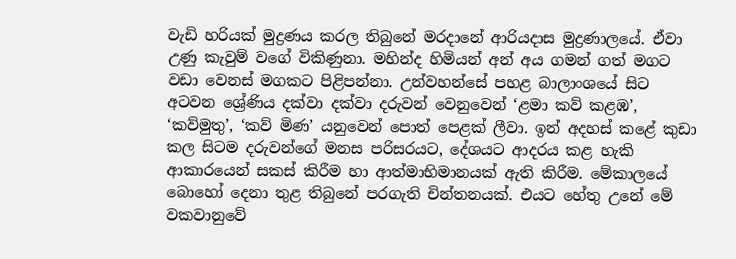වැඩි හරියක් මුද්‍රණය කරල තිබුනේ මරදානේ ආරියදාස මුද්‍රණාලයේ. ඒවා උණු කැවුම් වගේ විකිණුනා. මහින්ද හිමියන් අන් අය ගමන් ගත් මගට වඩා වෙනස් මගකට පිළිපන්නා. උන්වහන්සේ පහළ බාලාංශයේ සිට අටවන ශ්‍රේණිය දක්වා දක්වා දරුවන් වෙනුවෙන් ‘ළමා කව් කළඹ’, ‘කව්මුතු’, ‘කව් මිණ’ යනුවෙන් පොත් පෙළක් ලීවා. ඉන් අදහස් කළේ කුඩා කල සිටම දරුවන්ගේ මනස පරිසරයට, දේශයට ආදරය කළ හැකි ආකාරයෙන් සකස් කිරීම හා ආත්මාභිමානයක් ඇති කිරීම. මේකාලයේ බොහෝ දෙනා තුළ තිබුනේ පරගැති චින්තනයක්. එයට හේතු උනේ මේ වකවානුවේ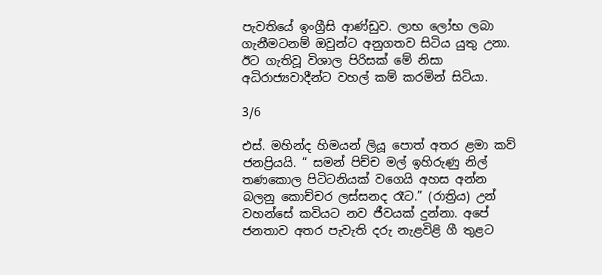පැවතියේ ඉංග්‍රීසි ආණ්ඩුව. ලාභ ලෝභ ලබා ගැනීමටනම් ඔවුන්ට අනුගතව සිටිය යුතු උනා. ඊට ගැතිවූ විශාල පිරිසක් මේ නිසා අධිරාජ්‍යවාදීන්ට වහල් කම් කරමින් සිටියා.

3/6

එස්. මහින්ද හිමයන් ලියූ පොත් අතර ළමා කව් ජනප්‍රියයි. “ සමන් පිච්ච මල් ඉහිරුණු නිල් තණකොල පිටිටනියක් වගෙයි අහස අන්න බලනු කොච්චර ලස්සනද රෑට.” (රාත්‍රිය) උන් වහන්සේ කවියට නව ජීවයක් දුන්නා. අපේ ජනතාව අතර පැවැති දරු නැළවිළි ගී තුළට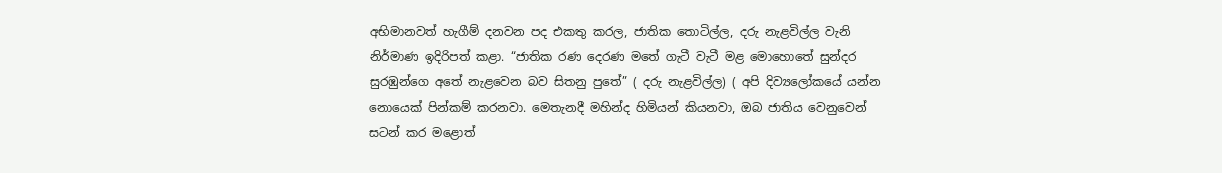අභිමානවත් හැගීම් දනවන පද එකතු කරල, ජාතික තොටිල්ල, දරු නැළවිල්ල වැනි නිර්මාණ ඉදිරිපත් කළා. “ජාතික රණ දෙරණ මතේ ගැටී වැටී මළ මොහොතේ සුන්දර සුරඹුන්ගෙ අතේ නැළවෙන බව සිතනු පුතේ” ( දරු නැළවිල්ල) ( අපි දිව්‍යලෝකයේ යන්න නොයෙක් පින්කම් කරනවා. මෙතැනදී මහින්ද හිමියන් කියනවා, ඔබ ජාතිය වෙනුවෙන් සටන් කර මළොත්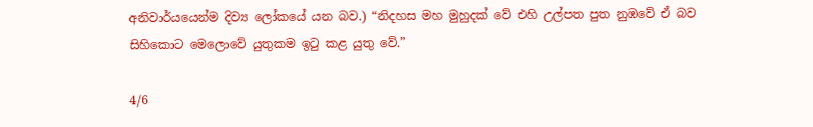අනිවාර්යයෙන්ම දිව්‍ය ලෝකයේ යන බව.) “නිදහස මහ මුහුදක් වේ එහි උල්පත පුත නුඹවේ ඒ බව සිහිකොට මෙලොවේ යුතුකම ඉටු කළ යුතු වේ.”

4/6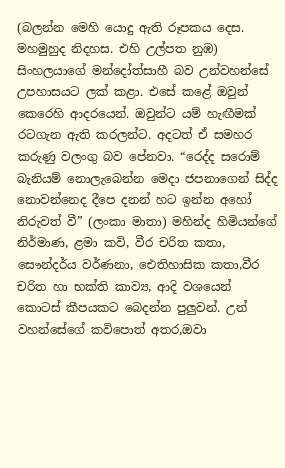(බලන්න මෙහි යොදු ඇති රූපකය දෙස. මහමුහුද නිදහස. එහි උල්පත නුඹ) සිංහලයාගේ මන්දෝත්සාහී බව උන්වහන්සේ උපහාසයට ලක් කළා. එසේ කළේ ඔවුන් කෙරෙහි ආදරයෙන්. ඔවුන්ට යම් හැඟීමක් රටගැන ඇති කරලන්ට. අදටත් ඒ සමහර කරුණු වලංගු බව පේනවා. “රෙද්ද සරොම් බැනියම් නොලැබෙන්න මෙදා ජපනාගෙන් සිද්ද නොවන්නෙද දීපෙ දනන් හට ඉන්න අහෝ නිරුවත් වී” (ලංකා මාතා) මහින්ද හිමියන්ගේ නිර්මාණ, ළමා කවි, වීර චරිත කතා, සෞන්දර්ය වර්ණනා, ඓතිහාසික කතා,වීර චරිත‍ හා භක්ති කාව්‍ය, ආදි වශයෙන් කොටස් කීපයකට බෙදන්න පුලුවන්. උන් වහන්සේගේ කවිපොත් අතර,ඔවා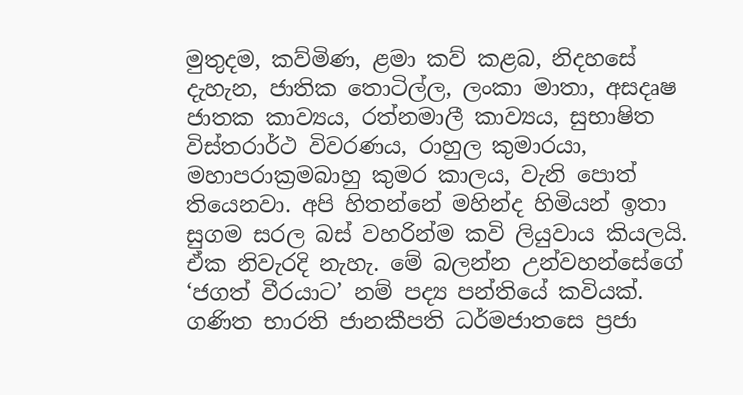මුතුදම, කව්මිණ, ළමා කව් කළබ, නිදහසේ දැහැන, ජාතික තොටිල්ල, ලංකා මාතා, අසදෘෂ ජාතක කාව්‍යය, රත්නමාලී කාව්‍යය, සුභාෂිත විස්තරාර්ථ විවරණය, රාහුල කුමාරයා, මහාපරාක්‍රමබාහු කුමර කාලය, වැනි පොත් තියෙනවා. අපි හිතන්නේ මහින්ද හිමියන් ඉතා සුගම සරල බස් වහරින්ම කවි ලියුවාය කියලයි. ඒක නිවැරදි නැහැ. මේ බලන්න උන්වහන්සේගේ ‘ජගත් වීරයාට’ නම් පද්‍ය පන්තියේ කවියක්. ගණිත භාරති ජානකීපති ධර්මජාතසෙ ප්‍රජා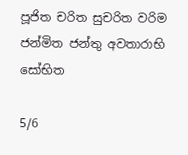පූජිත චරිත සුචරිත වරිම ජන්මිත ජන්තු අවතාරාභි සෝභිත

5/6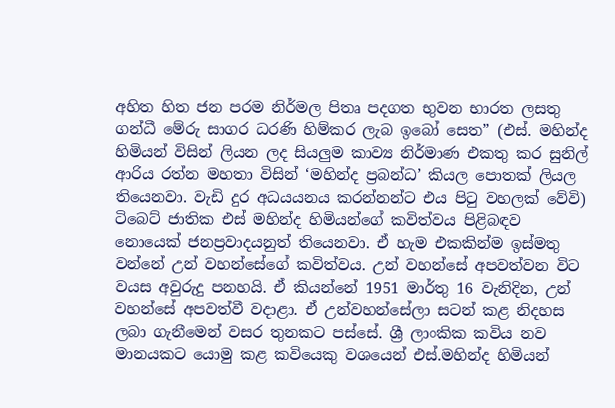අහිත හිත ජන පරම නිර්මල පිතෘ පදගත භුවන භාරත ලසතු ගන්ධී මේරු සාගර ධරණි හිම්කර ලැබ ඉබෝ සෙත” (එස්. මහින්ද හිමියන් විසින් ලියන ලද සියලුම කාව්‍ය නිර්මාණ එකතු කර සුනිල් ආරිය රත්න මහතා විසින් ‘මහින්ද ප්‍රබන්ධ’ කියල පොතක් ලියල තියෙනවා. වැඩි දුර අධයයනය කරන්නන්ට එය පිටු වහලක් වේවි) ටිබෙට් ජාතික එස් මහින්ද හිමියන්ගේ කවිත්වය පිළිබඳව නොයෙක් ජනප්‍රවාදයනුත් තියෙනවා. ඒ හැම එකකින්ම ඉස්මතු වන්නේ උන් වහන්සේගේ කවිත්වය. උන් වහන්සේ අපවත්වන විට වයස අවුරුදු පනහයි. ඒ කියන්නේ 1951 මාර්තු 16 වැනිදින, උන් වහන්සේ අපවත්වී වදාළා. ඒ උන්වහන්සේලා සටන් කළ නිදහස ලබා ගැනීමෙන් වසර තුනකට පස්සේ. ශ්‍රී ලාංකික කවිය නව මානයකට යොමු කළ කවියෙකු වශයෙන් එස්.මහින්ද හිමියන්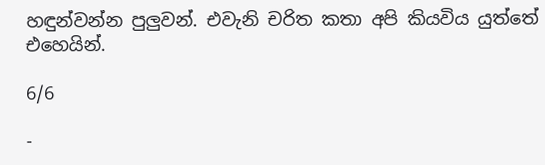හඳුන්වන්න පුලුවන්. එවැනි චරිත කතා අපි කියවිය යුත්තේ එහෙයින්.

6/6

-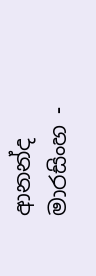ආනන්ද මාරසිංහ -